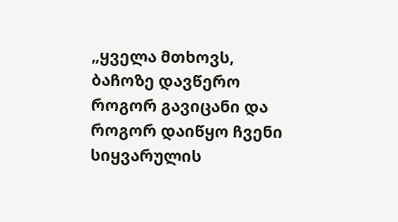„ყველა მთხოვს, ბაჩოზე დავწერო როგორ გავიცანი და როგორ დაიწყო ჩვენი სიყვარულის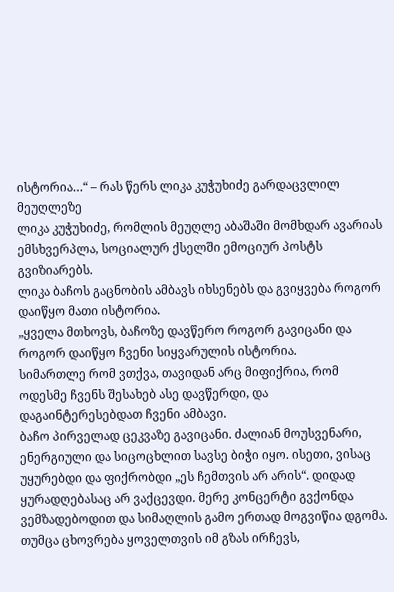ისტორია…“ – რას წერს ლიკა კუჭუხიძე გარდაცვლილ მეუღლეზე
ლიკა კუჭუხიძე, რომლის მეუღლე აბაშაში მომხდარ ავარიას ემსხვერპლა, სოციალურ ქსელში ემოციურ პოსტს გვიზიარებს.
ლიკა ბაჩოს გაცნობის ამბავს იხსენებს და გვიყვება როგორ დაიწყო მათი ისტორია.
„ყველა მთხოვს, ბაჩოზე დავწერო როგორ გავიცანი და როგორ დაიწყო ჩვენი სიყვარულის ისტორია.
სიმართლე რომ ვთქვა, თავიდან არც მიფიქრია, რომ ოდესმე ჩვენს შესახებ ასე დავწერდი, და დაგაინტერესებდათ ჩვენი ამბავი.
ბაჩო პირველად ცეკვაზე გავიცანი. ძალიან მოუსვენარი, ენერგიული და სიცოცხლით სავსე ბიჭი იყო. ისეთი, ვისაც უყურებდი და ფიქრობდი „ეს ჩემთვის არ არის“. დიდად ყურადღებასაც არ ვაქცევდი. მერე კონცერტი გვქონდა ვემზადებოდით და სიმაღლის გამო ერთად მოგვიწია დგომა.
თუმცა ცხოვრება ყოველთვის იმ გზას ირჩევს,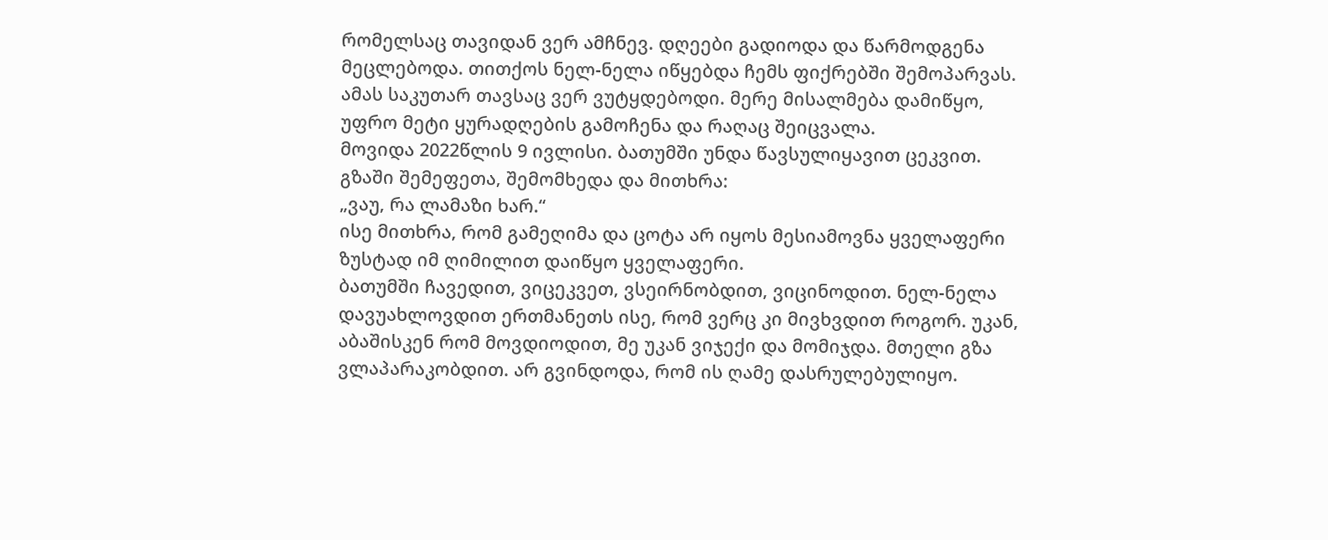რომელსაც თავიდან ვერ ამჩნევ. დღეები გადიოდა და წარმოდგენა მეცლებოდა. თითქოს ნელ-ნელა იწყებდა ჩემს ფიქრებში შემოპარვას. ამას საკუთარ თავსაც ვერ ვუტყდებოდი. მერე მისალმება დამიწყო, უფრო მეტი ყურადღების გამოჩენა და რაღაც შეიცვალა.
მოვიდა 2022წლის 9 ივლისი. ბათუმში უნდა წავსულიყავით ცეკვით. გზაში შემეფეთა, შემომხედა და მითხრა:
„ვაუ, რა ლამაზი ხარ.“
ისე მითხრა, რომ გამეღიმა და ცოტა არ იყოს მესიამოვნა ყველაფერი ზუსტად იმ ღიმილით დაიწყო ყველაფერი.
ბათუმში ჩავედით, ვიცეკვეთ, ვსეირნობდით, ვიცინოდით. ნელ-ნელა დავუახლოვდით ერთმანეთს ისე, რომ ვერც კი მივხვდით როგორ. უკან, აბაშისკენ რომ მოვდიოდით, მე უკან ვიჯექი და მომიჯდა. მთელი გზა ვლაპარაკობდით. არ გვინდოდა, რომ ის ღამე დასრულებულიყო.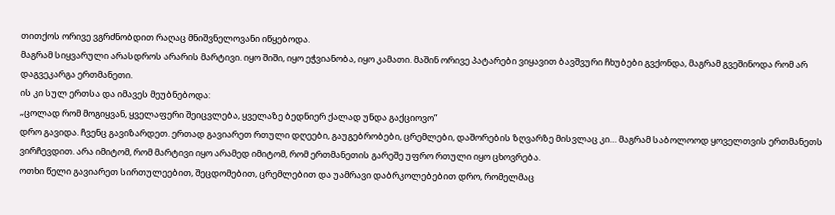თითქოს ორივე ვგრძნობდით რაღაც მნიშვნელოვანი იწყებოდა.
მაგრამ სიყვარული არასდროს არარის მარტივი. იყო შიში, იყო ეჭვიანობა, იყო კამათი. მაშინ ორივე პატარები ვიყავით ბავშვური ჩხუბები გვქონდა, მაგრამ გვეშინოდა რომ არ დაგვეკარგა ერთმანეთი.
ის კი სულ ერთსა და იმავეს მეუბნებოდა:
„ცოლად რომ მოგიყვან, ყველაფერი შეიცვლება, ყველაზე ბედნიერ ქალად უნდა გაქციოვო”
დრო გავიდა. ჩვენც გავიზარდეთ. ერთად გავიარეთ რთული დღეები, გაუგებრობები, ცრემლები, დაშორების ზღვარზე მისვლაც კი… მაგრამ საბოლოოდ ყოველთვის ერთმანეთს ვირჩევდით. არა იმიტომ, რომ მარტივი იყო არამედ იმიტომ, რომ ერთმანეთის გარეშე უფრო რთული იყო ცხოვრება.
ოთხი წელი გავიარეთ სირთულეებით, შეცდომებით, ცრემლებით და უამრავი დაბრკოლებებით დრო, რომელმაც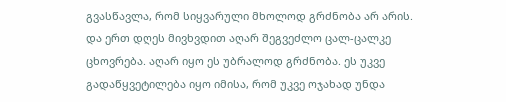გვასწავლა, რომ სიყვარული მხოლოდ გრძნობა არ არის.
და ერთ დღეს მივხვდით აღარ შეგვეძლო ცალ-ცალკე ცხოვრება. აღარ იყო ეს უბრალოდ გრძნობა. ეს უკვე გადაწყვეტილება იყო იმისა, რომ უკვე ოჯახად უნდა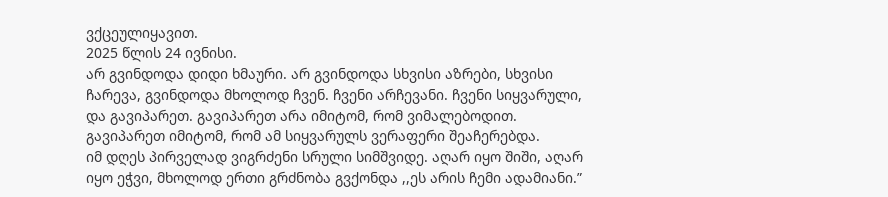ვქცეულიყავით.
2025 წლის 24 ივნისი.
არ გვინდოდა დიდი ხმაური. არ გვინდოდა სხვისი აზრები, სხვისი ჩარევა, გვინდოდა მხოლოდ ჩვენ. ჩვენი არჩევანი. ჩვენი სიყვარული, და გავიპარეთ. გავიპარეთ არა იმიტომ, რომ ვიმალებოდით.
გავიპარეთ იმიტომ, რომ ამ სიყვარულს ვერაფერი შეაჩერებდა.
იმ დღეს პირველად ვიგრძენი სრული სიმშვიდე. აღარ იყო შიში, აღარ იყო ეჭვი, მხოლოდ ერთი გრძნობა გვქონდა ,,ეს არის ჩემი ადამიანი.”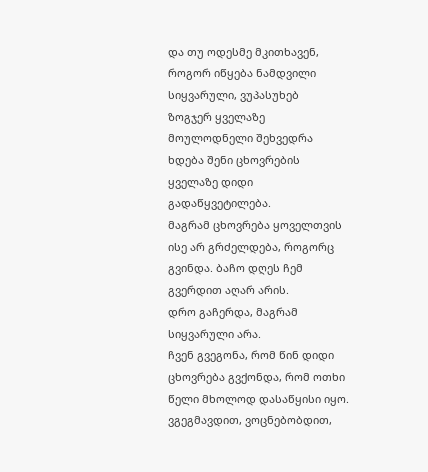და თუ ოდესმე მკითხავენ, როგორ იწყება ნამდვილი სიყვარული, ვუპასუხებ
ზოგჯერ ყველაზე მოულოდნელი შეხვედრა ხდება შენი ცხოვრების ყველაზე დიდი გადაწყვეტილება.
მაგრამ ცხოვრება ყოველთვის ისე არ გრძელდება, როგორც გვინდა. ბაჩო დღეს ჩემ გვერდით აღარ არის.
დრო გაჩერდა, მაგრამ სიყვარული არა.
ჩვენ გვეგონა, რომ წინ დიდი ცხოვრება გვქონდა, რომ ოთხი წელი მხოლოდ დასაწყისი იყო. ვგეგმავდით, ვოცნებობდით,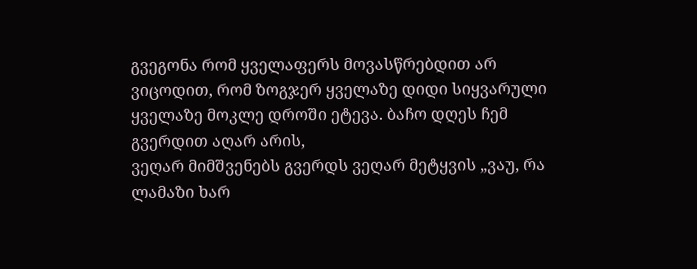გვეგონა რომ ყველაფერს მოვასწრებდით არ ვიცოდით, რომ ზოგჯერ ყველაზე დიდი სიყვარული ყველაზე მოკლე დროში ეტევა. ბაჩო დღეს ჩემ გვერდით აღარ არის,
ვეღარ მიმშვენებს გვერდს ვეღარ მეტყვის „ვაუ, რა ლამაზი ხარ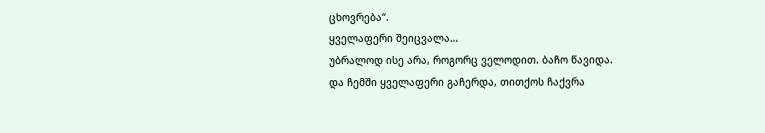ცხოვრება“.
ყველაფერი შეიცვალა…
უბრალოდ ისე არა, როგორც ველოდით. ბაჩო წავიდა.
და ჩემში ყველაფერი გაჩერდა, თითქოს ჩაქვრა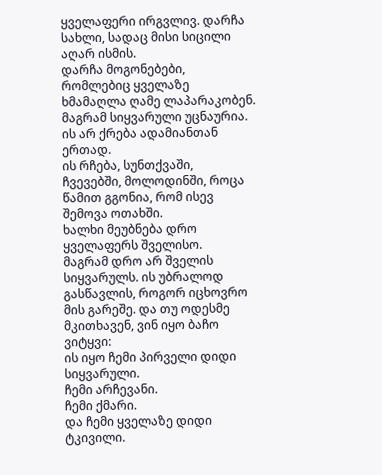ყველაფერი ირგვლივ. დარჩა სახლი, სადაც მისი სიცილი აღარ ისმის.
დარჩა მოგონებები, რომლებიც ყველაზე ხმამაღლა ღამე ლაპარაკობენ.
მაგრამ სიყვარული უცნაურია.
ის არ ქრება ადამიანთან ერთად.
ის რჩება, სუნთქვაში,
ჩვევებში, მოლოდინში, როცა წამით გგონია, რომ ისევ შემოვა ოთახში.
ხალხი მეუბნება დრო ყველაფერს შველისო.
მაგრამ დრო არ შველის სიყვარულს. ის უბრალოდ გასწავლის, როგორ იცხოვრო მის გარეშე. და თუ ოდესმე მკითხავენ, ვინ იყო ბაჩო ვიტყვი:
ის იყო ჩემი პირველი დიდი სიყვარული.
ჩემი არჩევანი.
ჩემი ქმარი.
და ჩემი ყველაზე დიდი ტკივილი.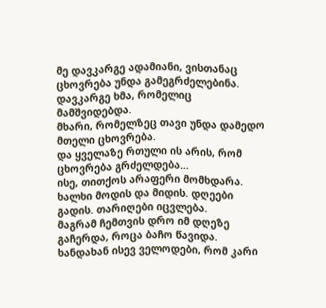მე დავკარგე ადამიანი, ვისთანაც ცხოვრება უნდა გამეგრძელებინა.
დავკარგე ხმა, რომელიც მამშვიდებდა.
მხარი, რომელზეც თავი უნდა დამედო მთელი ცხოვრება.
და ყველაზე რთული ის არის, რომ ცხოვრება გრძელდება…
ისე, თითქოს არაფერი მომხდარა.
ხალხი მოდის და მიდის. დღეები გადის. თარიღები იცვლება.
მაგრამ ჩემთვის დრო იმ დღეზე გაჩერდა, როცა ბაჩო წავიდა. ხანდახან ისევ ველოდები, რომ კარი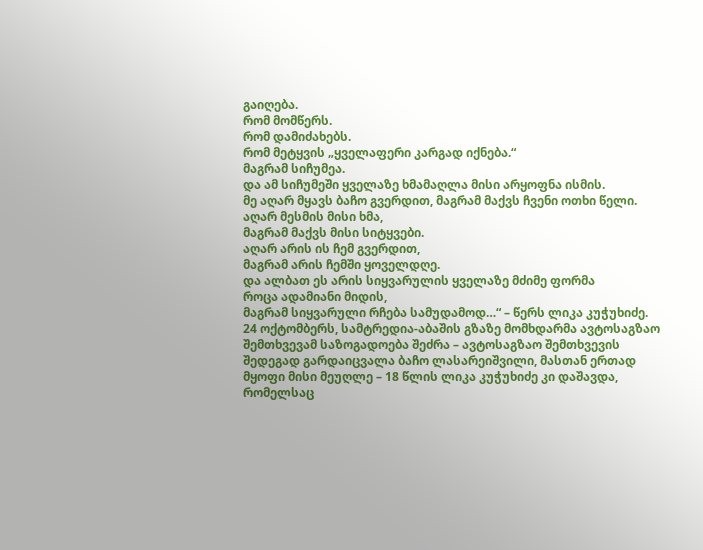გაიღება.
რომ მომწერს.
რომ დამიძახებს.
რომ მეტყვის „ყველაფერი კარგად იქნება.“
მაგრამ სიჩუმეა.
და ამ სიჩუმეში ყველაზე ხმამაღლა მისი არყოფნა ისმის.
მე აღარ მყავს ბაჩო გვერდით, მაგრამ მაქვს ჩვენი ოთხი წელი.
აღარ მესმის მისი ხმა,
მაგრამ მაქვს მისი სიტყვები.
აღარ არის ის ჩემ გვერდით,
მაგრამ არის ჩემში ყოველდღე.
და ალბათ ეს არის სიყვარულის ყველაზე მძიმე ფორმა
როცა ადამიანი მიდის,
მაგრამ სიყვარული რჩება სამუდამოდ…“ – წერს ლიკა კუჭუხიძე.
24 ოქტომბერს, სამტრედია-აბაშის გზაზე მომხდარმა ავტოსაგზაო შემთხვევამ საზოგადოება შეძრა – ავტოსაგზაო შემთხვევის შედეგად გარდაიცვალა ბაჩო ლასარეიშვილი, მასთან ერთად მყოფი მისი მეუღლე – 18 წლის ლიკა კუჭუხიძე კი დაშავდა, რომელსაც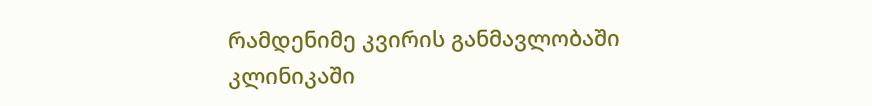რამდენიმე კვირის განმავლობაში კლინიკაში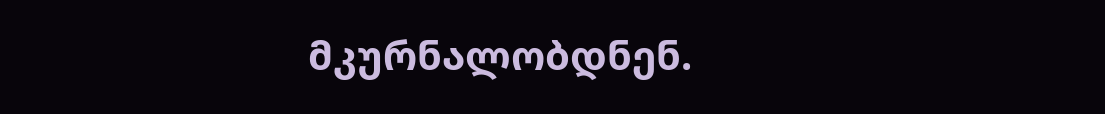მკურნალობდნენ.